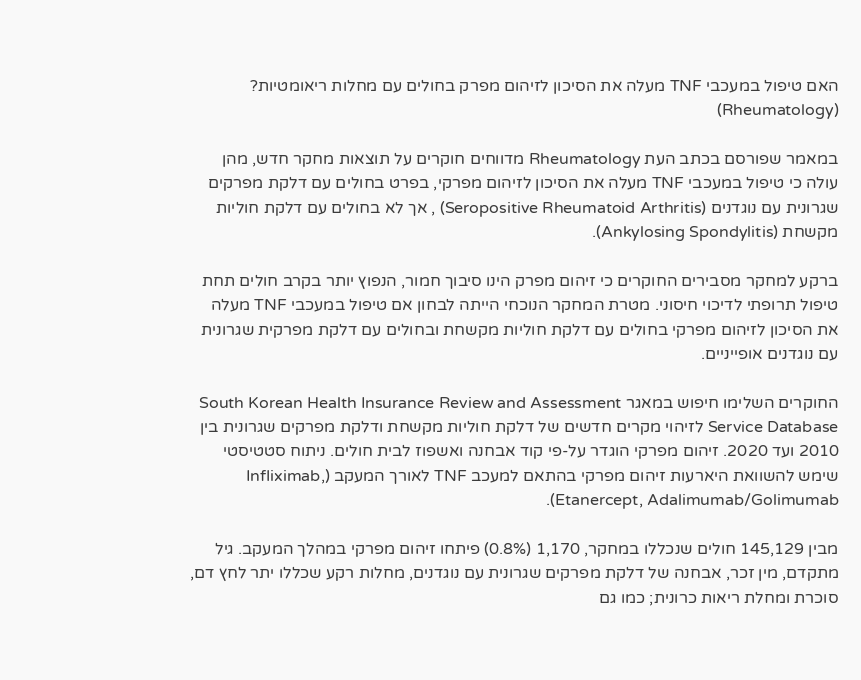האם טיפול במעכבי TNF מעלה את הסיכון לזיהום מפרק בחולים עם מחלות ריאומטיות? (Rheumatology)

במאמר שפורסם בכתב העת Rheumatology מדווחים חוקרים על תוצאות מחקר חדש, מהן עולה כי טיפול במעכבי TNF מעלה את הסיכון לזיהום מפרקי, בפרט בחולים עם דלקת מפרקים שגרונית עם נוגדנים (Seropositive Rheumatoid Arthritis) , אך לא בחולים עם דלקת חוליות מקשחת (Ankylosing Spondylitis).

ברקע למחקר מסבירים החוקרים כי זיהום מפרק הינו סיבוך חמור, הנפוץ יותר בקרב חולים תחת טיפול תרופתי לדיכוי חיסוני. מטרת המחקר הנוכחי הייתה לבחון אם טיפול במעכבי TNF מעלה את הסיכון לזיהום מפרקי בחולים עם דלקת חוליות מקשחת ובחולים עם דלקת מפרקית שגרונית עם נוגדנים אופייניים.

החוקרים השלימו חיפוש במאגר South Korean Health Insurance Review and Assessment Service Database לזיהוי מקרים חדשים של דלקת חוליות מקשחת ודלקת מפרקים שגרונית בין 2010 ועד 2020. זיהום מפרקי הוגדר על-פי קוד אבחנה ואשפוז לבית חולים. ניתוח סטטיסטי שימש להשוואת היארעות זיהום מפרקי בהתאם למעכב TNF לאורך המעקב (Infliximab, Etanercept, Adalimumab/Golimumab).

מבין 145,129 חולים שנכללו במחקר, 1,170 (0.8%) פיתחו זיהום מפרקי במהלך המעקב. גיל מתקדם, מין זכר, אבחנה של דלקת מפרקים שגרונית עם נוגדנים, מחלות רקע שכללו יתר לחץ דם, סוכרת ומחלת ריאות כרונית; כמו גם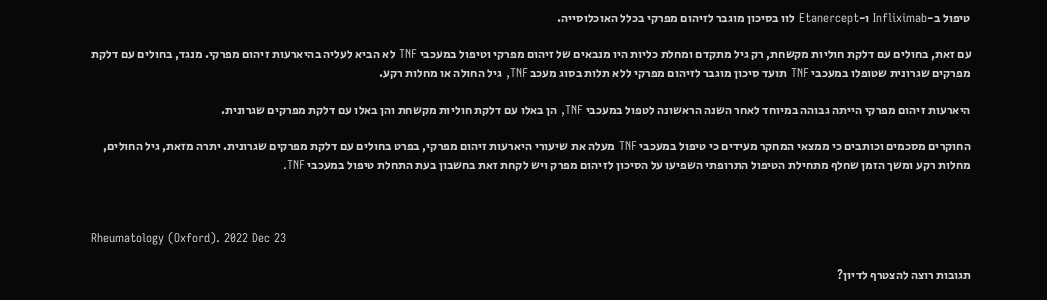טיפול ב-Infliximab ו-Etanercept לוו בסיכון מוגבר לזיהום מפרקי בכלל האוכלוסייה.

עם זאת, בחולים עם דלקת חוליות מקשחת, רק גיל מתקדם ומחלת כליות היו מנבאים של זיהום מפרקי וטיפול במעכבי TNF לא הביא לעליה בהיארעות זיהום מפרקי. מנגד, בחולים עם דלקת מפרקים שגרונית שטופלו במעכבי TNF תועד סיכון מוגבר לזיהום מפרקי ללא תלות בסוג מעכב TNF, גיל החולה או מחלות רקע.

היארעות זיהום מפרקי הייתה גבוהה במיוחד לאחר השנה הראשונה לטפול במעכבי TNF, הן באלו עם דלקת חוליות מקשחת והן באלו עם דלקת מפרקים שגרונית.

החוקרים מסכמים וכותבים כי ממצאי המחקר מעידים כי טיפול במעכבי TNF מעלה את שיעורי היארעות זיהום מפרקי, בפרט בחולים עם דלקת מפרקים שגרונית. יתרה מזאת, גיל החולים, מחלות רקע ומשך הזמן שחלף מתחילת הטיפול התרופתי השפיעו על הסיכון לזיהום מפרק ויש לקחת זאת בחשבון בעת התחלת טיפול במעכבי TNF.



Rheumatology (Oxford). 2022 Dec 23

תגובות רוצה להצטרף לדיון?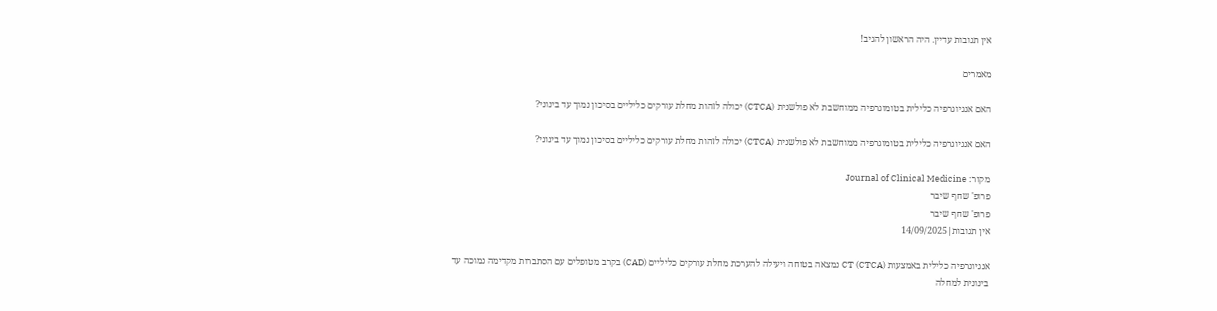אין תגובות עדיין. היה הראשון להגיב!

מאמרים

האם אנגיוגרפיה כלילית בטומוגרפיה ממוחשבת לא פולשנית (CTCA) יכולה לזהות מחלת עורקים כליליים בסיכון נמוך עד בינוני?

האם אנגיוגרפיה כלילית בטומוגרפיה ממוחשבת לא פולשנית (CTCA) יכולה לזהות מחלת עורקים כליליים בסיכון נמוך עד בינוני?

מקור: Journal of Clinical Medicine
פרופ' שחף שיבר
פרופ' שחף שיבר
אין תגובות|14/09/2025

אנגיוגרפיה כלילית באמצעות CT (CTCA) נמצאה בטוחה ויעילה להערכת מחלת עורקים כליליים (CAD) בקרב מטופלים עם הסתברות מקדימה נמוכה עד בינונית למחלה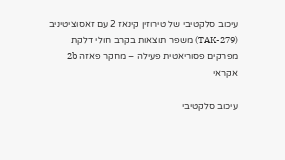עיכוב סלקטיבי של טירוזין קינאז 2 עם זאסוציטיניב (TAK-279) משפר תוצאות בקרב חולי דלקת מפרקים פסוריאטית פעילה – מחקר פאזה 2b  אקראי

עיכוב סלקטיבי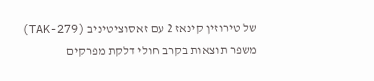של טירוזין קינאז 2 עם זאסוציטיניב (TAK-279) משפר תוצאות בקרב חולי דלקת מפרקים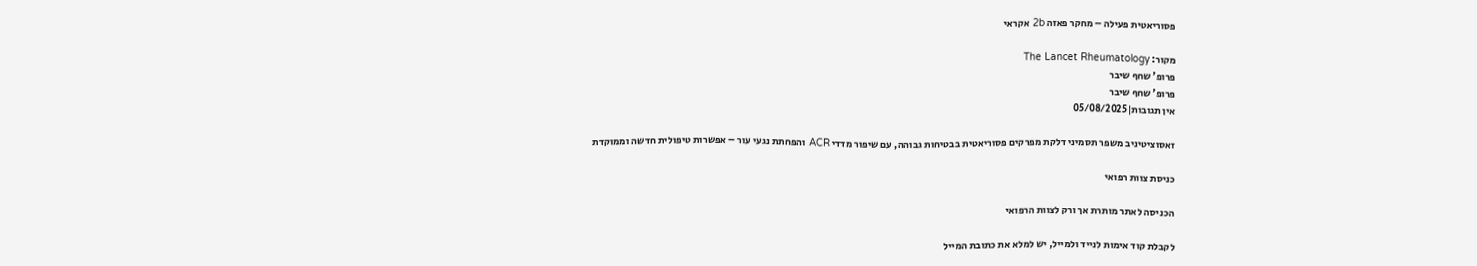פסוריאטית פעילה – מחקר פאזה 2b אקראי

מקור: The Lancet Rheumatology
פרופ' שחף שיבר
פרופ' שחף שיבר
אין תגובות|05/08/2025

זאסוציטיניב משפר תסמיני דלקת מפרקים פסוריאטית בבטיחות גבוהה, עם שיפור מדדי ACR והפחתת נגעי עור – אפשרות טיפולית חדשה וממוקדת

כניסת צוות רפואי

הכניסה לאתר מותרת אך ורק לצוות הרפואי

לקבלת קוד אימות לנייד ולמייל, יש למלא את כתובת המייל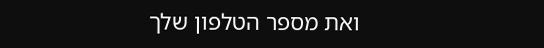ואת מספר הטלפון שלך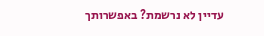עדיין לא נרשמת? באפשרותך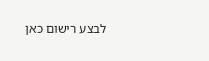לבצע רישום כאן